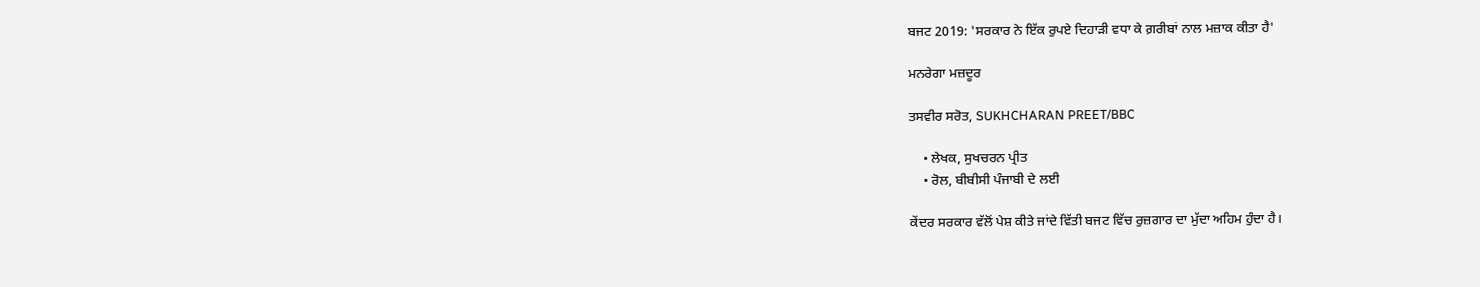ਬਜਟ 2019: 'ਸਰਕਾਰ ਨੇ ਇੱਕ ਰੁਪਏ ਦਿਹਾੜੀ ਵਧਾ ਕੇ ਗ਼ਰੀਬਾਂ ਨਾਲ ਮਜ਼ਾਕ ਕੀਤਾ ਹੈ'

ਮਨਰੇਗਾ ਮਜ਼ਦੂਰ

ਤਸਵੀਰ ਸਰੋਤ, SUKHCHARAN PREET/BBC

    • ਲੇਖਕ, ਸੁਖਚਰਨ ਪ੍ਰੀਤ
    • ਰੋਲ, ਬੀਬੀਸੀ ਪੰਜਾਬੀ ਦੇ ਲਈ

ਕੇਂਦਰ ਸਰਕਾਰ ਵੱਲੋਂ ਪੇਸ਼ ਕੀਤੇ ਜਾਂਦੇ ਵਿੱਤੀ ਬਜਟ ਵਿੱਚ ਰੁਜ਼ਗਾਰ ਦਾ ਮੁੱਦਾ ਅਹਿਮ ਹੁੰਦਾ ਹੈ।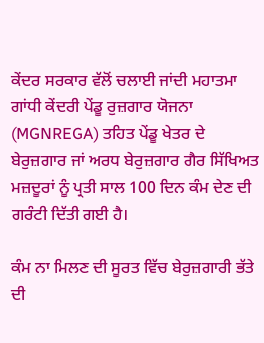ਕੇਂਦਰ ਸਰਕਾਰ ਵੱਲੋਂ ਚਲਾਈ ਜਾਂਦੀ ਮਹਾਤਮਾ ਗਾਂਧੀ ਕੇਂਦਰੀ ਪੇਂਡੂ ਰੁਜ਼ਗਾਰ ਯੋਜਨਾ (MGNREGA) ਤਹਿਤ ਪੇਂਡੂ ਖੇਤਰ ਦੇ ਬੇਰੁਜ਼ਗਾਰ ਜਾਂ ਅਰਧ ਬੇਰੁਜ਼ਗਾਰ ਗੈਰ ਸਿੱਖਿਅਤ ਮਜ਼ਦੂਰਾਂ ਨੂੰ ਪ੍ਰਤੀ ਸਾਲ 100 ਦਿਨ ਕੰਮ ਦੇਣ ਦੀ ਗਰੰਟੀ ਦਿੱਤੀ ਗਈ ਹੈ।

ਕੰਮ ਨਾ ਮਿਲਣ ਦੀ ਸੂਰਤ ਵਿੱਚ ਬੇਰੁਜ਼ਗਾਰੀ ਭੱਤੇ ਦੀ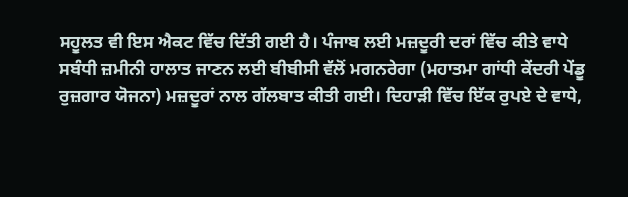ਸਹੂਲਤ ਵੀ ਇਸ ਐਕਟ ਵਿੱਚ ਦਿੱਤੀ ਗਈ ਹੈ। ਪੰਜਾਬ ਲਈ ਮਜ਼ਦੂਰੀ ਦਰਾਂ ਵਿੱਚ ਕੀਤੇ ਵਾਧੇ ਸਬੰਧੀ ਜ਼ਮੀਨੀ ਹਾਲਾਤ ਜਾਣਨ ਲਈ ਬੀਬੀਸੀ ਵੱਲੋਂ ਮਗਨਰੇਗਾ (ਮਹਾਤਮਾ ਗਾਂਧੀ ਕੇਂਦਰੀ ਪੇਂਡੂ ਰੁਜ਼ਗਾਰ ਯੋਜਨਾ) ਮਜ਼ਦੂਰਾਂ ਨਾਲ ਗੱਲਬਾਤ ਕੀਤੀ ਗਈ। ਦਿਹਾੜੀ ਵਿੱਚ ਇੱਕ ਰੁਪਏ ਦੇ ਵਾਧੇ,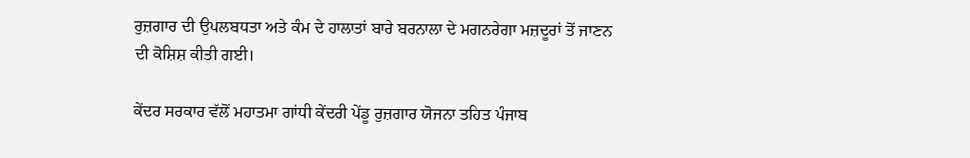ਰੁਜ਼ਗਾਰ ਦੀ ਉਪਲਬਧਤਾ ਅਤੇ ਕੰਮ ਦੇ ਹਾਲਾਤਾਂ ਬਾਰੇ ਬਰਨਾਲਾ ਦੇ ਮਗਨਰੇਗਾ ਮਜ਼ਦੂਰਾਂ ਤੋਂ ਜਾਣਨ ਦੀ ਕੋਸ਼ਿਸ਼ ਕੀਤੀ ਗਈ।

ਕੇਂਦਰ ਸਰਕਾਰ ਵੱਲੋਂ ਮਹਾਤਮਾ ਗਾਂਧੀ ਕੇਂਦਰੀ ਪੇਂਡੂ ਰੁਜ਼ਗਾਰ ਯੋਜਨਾ ਤਹਿਤ ਪੰਜਾਬ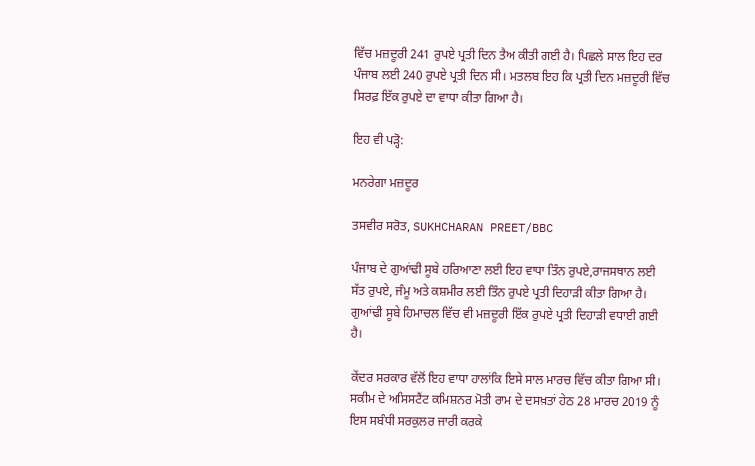ਵਿੱਚ ਮਜ਼ਦੂਰੀ 241 ਰੁਪਏ ਪ੍ਰਤੀ ਦਿਨ ਤੈਅ ਕੀਤੀ ਗਈ ਹੈ। ਪਿਛਲੇ ਸਾਲ ਇਹ ਦਰ ਪੰਜਾਬ ਲਈ 240 ਰੁਪਏ ਪ੍ਰਤੀ ਦਿਨ ਸੀ। ਮਤਲਬ ਇਹ ਕਿ ਪ੍ਰਤੀ ਦਿਨ ਮਜ਼ਦੂਰੀ ਵਿੱਚ ਸਿਰਫ਼ ਇੱਕ ਰੁਪਏ ਦਾ ਵਾਧਾ ਕੀਤਾ ਗਿਆ ਹੈ।

ਇਹ ਵੀ ਪੜ੍ਹੋ:

ਮਨਰੇਗਾ ਮਜ਼ਦੂਰ

ਤਸਵੀਰ ਸਰੋਤ, SUKHCHARAN PREET/BBC

ਪੰਜਾਬ ਦੇ ਗੁਆਂਢੀ ਸੂਬੇ ਹਰਿਆਣਾ ਲਈ ਇਹ ਵਾਧਾ ਤਿੰਨ ਰੁਪਏ,ਰਾਜਸਥਾਨ ਲਈ ਸੱਤ ਰੁਪਏ, ਜੰਮੂ ਅਤੇ ਕਸ਼ਮੀਰ ਲਈ ਤਿੰਨ ਰੁਪਏ ਪ੍ਰਤੀ ਦਿਹਾੜੀ ਕੀਤਾ ਗਿਆ ਹੈ। ਗੁਆਂਢੀ ਸੂਬੇ ਹਿਮਾਚਲ ਵਿੱਚ ਵੀ ਮਜ਼ਦੂਰੀ ਇੱਕ ਰੁਪਏ ਪ੍ਰਤੀ ਦਿਹਾੜੀ ਵਧਾਈ ਗਈ ਹੈ।

ਕੇਂਦਰ ਸਰਕਾਰ ਵੱਲੋਂ ਇਹ ਵਾਧਾ ਹਾਲਾਂਕਿ ਇਸੇ ਸਾਲ ਮਾਰਚ ਵਿੱਚ ਕੀਤਾ ਗਿਆ ਸੀ। ਸਕੀਮ ਦੇ ਅਸਿਸਟੈਂਟ ਕਮਿਸ਼ਨਰ ਮੋਤੀ ਰਾਮ ਦੇ ਦਸਖ਼ਤਾਂ ਹੇਠ 28 ਮਾਰਚ 2019 ਨੂੰ ਇਸ ਸਬੰਧੀ ਸਰਕੁਲਰ ਜਾਰੀ ਕਰਕੇ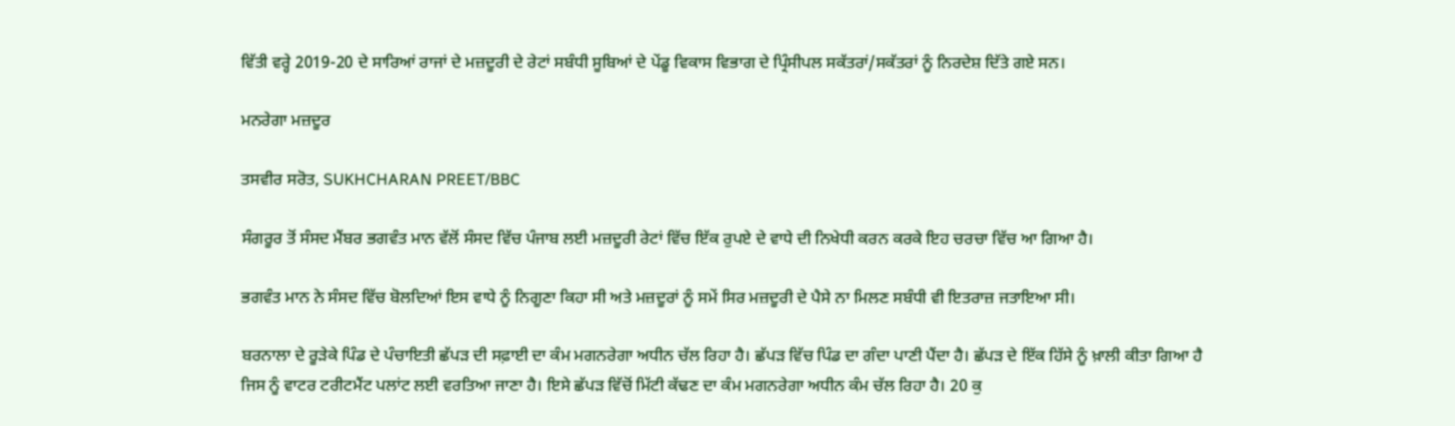ਵਿੱਤੀ ਵਰ੍ਹੇ 2019-20 ਦੇ ਸਾਰਿਆਂ ਰਾਜਾਂ ਦੇ ਮਜ਼ਦੂਰੀ ਦੇ ਰੇਟਾਂ ਸਬੰਧੀ ਸੂਬਿਆਂ ਦੇ ਪੇਂਡੂ ਵਿਕਾਸ ਵਿਭਾਗ ਦੇ ਪ੍ਰਿੰਸੀਪਲ ਸਕੱਤਰਾਂ/ਸਕੱਤਰਾਂ ਨੂੰ ਨਿਰਦੇਸ਼ ਦਿੱਤੇ ਗਏ ਸਨ।

ਮਨਰੇਗਾ ਮਜ਼ਦੂਰ

ਤਸਵੀਰ ਸਰੋਤ, SUKHCHARAN PREET/BBC

ਸੰਗਰੂਰ ਤੋਂ ਸੰਸਦ ਮੈਂਬਰ ਭਗਵੰਤ ਮਾਨ ਵੱਲੋਂ ਸੰਸਦ ਵਿੱਚ ਪੰਜਾਬ ਲਈ ਮਜ਼ਦੂਰੀ ਰੇਟਾਂ ਵਿੱਚ ਇੱਕ ਰੁਪਏ ਦੇ ਵਾਧੇ ਦੀ ਨਿਖੇਧੀ ਕਰਨ ਕਰਕੇ ਇਹ ਚਰਚਾ ਵਿੱਚ ਆ ਗਿਆ ਹੈ।

ਭਗਵੰਤ ਮਾਨ ਨੇ ਸੰਸਦ ਵਿੱਚ ਬੋਲਦਿਆਂ ਇਸ ਵਾਧੇ ਨੂੰ ਨਿਗੂਣਾ ਕਿਹਾ ਸੀ ਅਤੇ ਮਜ਼ਦੂਰਾਂ ਨੂੰ ਸਮੇਂ ਸਿਰ ਮਜ਼ਦੂਰੀ ਦੇ ਪੈਸੇ ਨਾ ਮਿਲਣ ਸਬੰਧੀ ਵੀ ਇਤਰਾਜ਼ ਜਤਾਇਆ ਸੀ।

ਬਰਨਾਲਾ ਦੇ ਰੂੜੇਕੇ ਪਿੰਡ ਦੇ ਪੰਚਾਇਤੀ ਛੱਪੜ ਦੀ ਸਫ਼ਾਈ ਦਾ ਕੰਮ ਮਗਨਰੇਗਾ ਅਧੀਨ ਚੱਲ ਰਿਹਾ ਹੈ। ਛੱਪੜ ਵਿੱਚ ਪਿੰਡ ਦਾ ਗੰਦਾ ਪਾਣੀ ਪੈਂਦਾ ਹੈ। ਛੱਪੜ ਦੇ ਇੱਕ ਹਿੱਸੇ ਨੂੰ ਖ਼ਾਲੀ ਕੀਤਾ ਗਿਆ ਹੈ ਜਿਸ ਨੂੰ ਵਾਟਰ ਟਰੀਟਮੈਂਟ ਪਲਾਂਟ ਲਈ ਵਰਤਿਆ ਜਾਣਾ ਹੈ। ਇਸੇ ਛੱਪੜ ਵਿੱਚੋਂ ਮਿੱਟੀ ਕੱਢਣ ਦਾ ਕੰਮ ਮਗਨਰੇਗਾ ਅਧੀਨ ਕੰਮ ਚੱਲ ਰਿਹਾ ਹੈ। 20 ਕੁ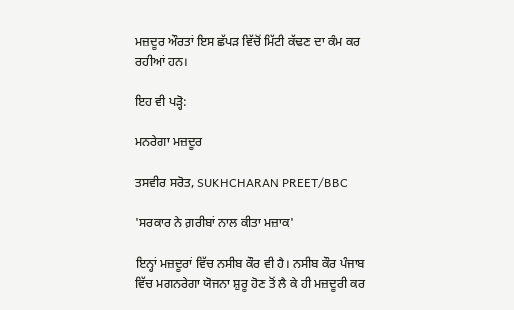ਮਜ਼ਦੂਰ ਔਰਤਾਂ ਇਸ ਛੱਪੜ ਵਿੱਚੋਂ ਮਿੱਟੀ ਕੱਢਣ ਦਾ ਕੰਮ ਕਰ ਰਹੀਆਂ ਹਨ।

ਇਹ ਵੀ ਪੜ੍ਹੋ:

ਮਨਰੇਗਾ ਮਜ਼ਦੂਰ

ਤਸਵੀਰ ਸਰੋਤ, SUKHCHARAN PREET/BBC

'ਸਰਕਾਰ ਨੇ ਗ਼ਰੀਬਾਂ ਨਾਲ ਕੀਤਾ ਮਜ਼ਾਕ'

ਇਨ੍ਹਾਂ ਮਜ਼ਦੂਰਾਂ ਵਿੱਚ ਨਸੀਬ ਕੌਰ ਵੀ ਹੈ। ਨਸੀਬ ਕੌਰ ਪੰਜਾਬ ਵਿੱਚ ਮਗਨਰੇਗਾ ਯੋਜਨਾ ਸ਼ੁਰੂ ਹੋਣ ਤੋਂ ਲੈ ਕੇ ਹੀ ਮਜ਼ਦੂਰੀ ਕਰ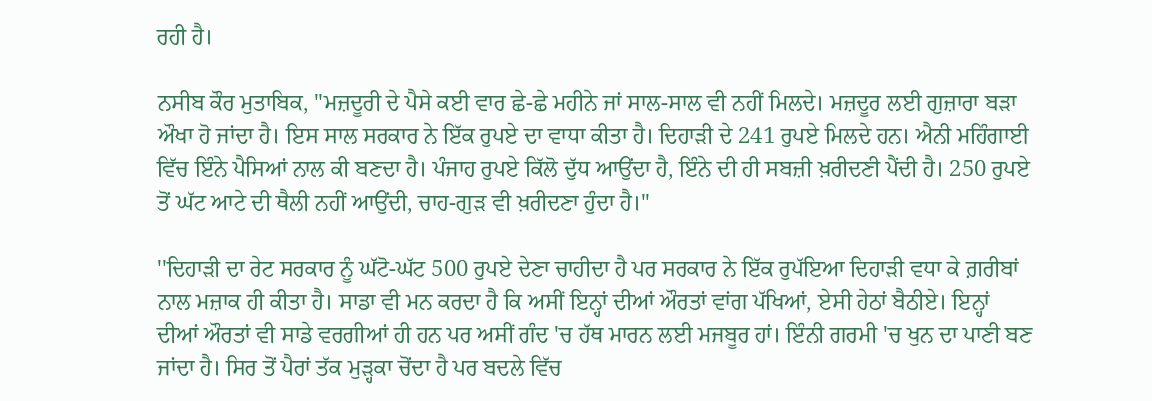ਰਹੀ ਹੈ।

ਨਸੀਬ ਕੌਰ ਮੁਤਾਬਿਕ, "ਮਜ਼ਦੂਰੀ ਦੇ ਪੈਸੇ ਕਈ ਵਾਰ ਛੇ-ਛੇ ਮਹੀਨੇ ਜਾਂ ਸਾਲ-ਸਾਲ ਵੀ ਨਹੀਂ ਮਿਲਦੇ। ਮਜ਼ਦੂਰ ਲਈ ਗੁਜ਼ਾਰਾ ਬੜਾ ਔਖਾ ਹੋ ਜਾਂਦਾ ਹੈ। ਇਸ ਸਾਲ ਸਰਕਾਰ ਨੇ ਇੱਕ ਰੁਪਏ ਦਾ ਵਾਧਾ ਕੀਤਾ ਹੈ। ਦਿਹਾੜੀ ਦੇ 241 ਰੁਪਏ ਮਿਲਦੇ ਹਨ। ਐਨੀ ਮਹਿੰਗਾਈ ਵਿੱਚ ਇੰਨੇ ਪੈਸਿਆਂ ਨਾਲ ਕੀ ਬਣਦਾ ਹੈ। ਪੰਜਾਹ ਰੁਪਏ ਕਿੱਲੋ ਦੁੱਧ ਆਉਂਦਾ ਹੈ, ਇੰਨੇ ਦੀ ਹੀ ਸਬਜ਼ੀ ਖ਼ਰੀਦਣੀ ਪੈਂਦੀ ਹੈ। 250 ਰੁਪਏ ਤੋਂ ਘੱਟ ਆਟੇ ਦੀ ਥੈਲੀ ਨਹੀਂ ਆਉਂਦੀ, ਚਾਹ-ਗੁੜ ਵੀ ਖ਼ਰੀਦਣਾ ਹੁੰਦਾ ਹੈ।''

''ਦਿਹਾੜੀ ਦਾ ਰੇਟ ਸਰਕਾਰ ਨੂੰ ਘੱਟੋ-ਘੱਟ 500 ਰੁਪਏ ਦੇਣਾ ਚਾਹੀਦਾ ਹੈ ਪਰ ਸਰਕਾਰ ਨੇ ਇੱਕ ਰੁਪੱਇਆ ਦਿਹਾੜੀ ਵਧਾ ਕੇ ਗ਼ਰੀਬਾਂ ਨਾਲ ਮਜ਼ਾਕ ਹੀ ਕੀਤਾ ਹੈ। ਸਾਡਾ ਵੀ ਮਨ ਕਰਦਾ ਹੈ ਕਿ ਅਸੀਂ ਇਨ੍ਹਾਂ ਦੀਆਂ ਔਰਤਾਂ ਵਾਂਗ ਪੱਖਿਆਂ, ਏਸੀ ਹੇਠਾਂ ਬੈਠੀਏ। ਇਨ੍ਹਾਂ ਦੀਆਂ ਔਰਤਾਂ ਵੀ ਸਾਡੇ ਵਰਗੀਆਂ ਹੀ ਹਨ ਪਰ ਅਸੀਂ ਗੰਦ 'ਚ ਹੱਥ ਮਾਰਨ ਲਈ ਮਜਬੂਰ ਹਾਂ। ਇੰਨੀ ਗਰਮੀ 'ਚ ਖੁਨ ਦਾ ਪਾਣੀ ਬਣ ਜਾਂਦਾ ਹੈ। ਸਿਰ ਤੋਂ ਪੈਰਾਂ ਤੱਕ ਮੁੜ੍ਹਕਾ ਚੋਂਦਾ ਹੈ ਪਰ ਬਦਲੇ ਵਿੱਚ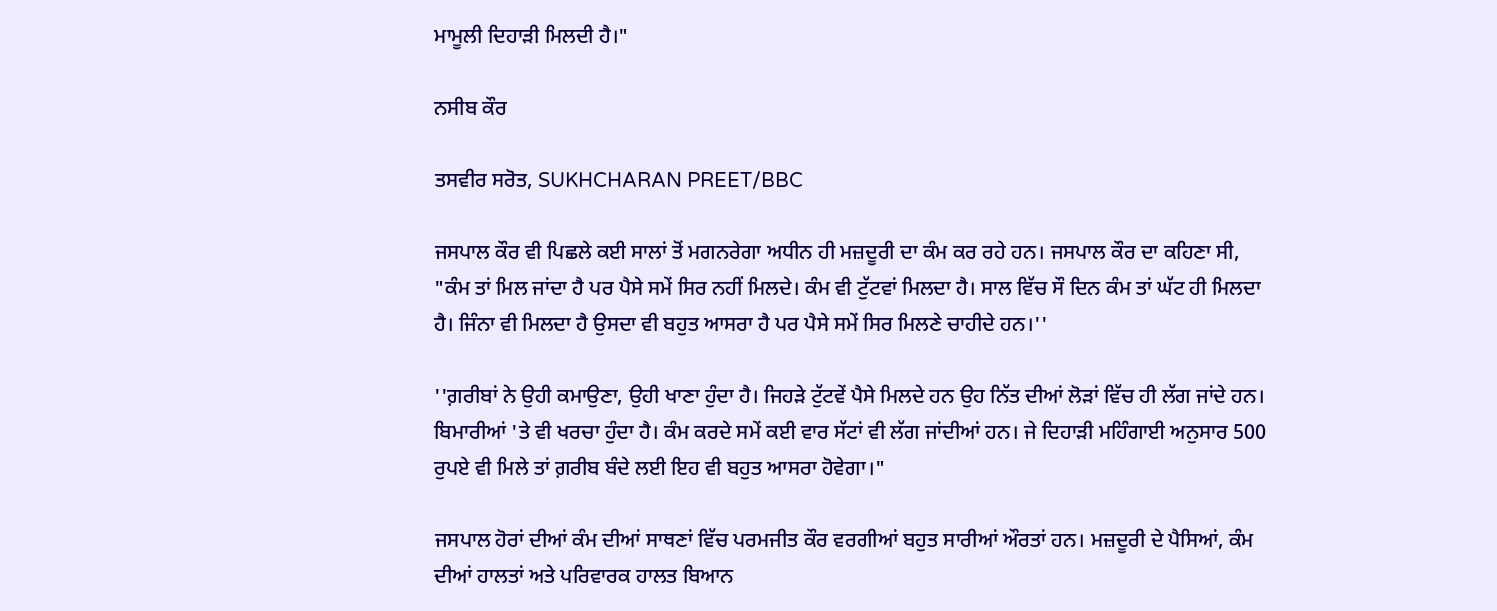ਮਾਮੂਲੀ ਦਿਹਾੜੀ ਮਿਲਦੀ ਹੈ।"

ਨਸੀਬ ਕੌਰ

ਤਸਵੀਰ ਸਰੋਤ, SUKHCHARAN PREET/BBC

ਜਸਪਾਲ ਕੌਰ ਵੀ ਪਿਛਲੇ ਕਈ ਸਾਲਾਂ ਤੋਂ ਮਗਨਰੇਗਾ ਅਧੀਨ ਹੀ ਮਜ਼ਦੂਰੀ ਦਾ ਕੰਮ ਕਰ ਰਹੇ ਹਨ। ਜਸਪਾਲ ਕੌਰ ਦਾ ਕਹਿਣਾ ਸੀ, "ਕੰਮ ਤਾਂ ਮਿਲ ਜਾਂਦਾ ਹੈ ਪਰ ਪੈਸੇ ਸਮੇਂ ਸਿਰ ਨਹੀਂ ਮਿਲਦੇ। ਕੰਮ ਵੀ ਟੁੱਟਵਾਂ ਮਿਲਦਾ ਹੈ। ਸਾਲ ਵਿੱਚ ਸੌ ਦਿਨ ਕੰਮ ਤਾਂ ਘੱਟ ਹੀ ਮਿਲਦਾ ਹੈ। ਜਿੰਨਾ ਵੀ ਮਿਲਦਾ ਹੈ ਉਸਦਾ ਵੀ ਬਹੁਤ ਆਸਰਾ ਹੈ ਪਰ ਪੈਸੇ ਸਮੇਂ ਸਿਰ ਮਿਲਣੇ ਚਾਹੀਦੇ ਹਨ।''

''ਗ਼ਰੀਬਾਂ ਨੇ ਉਹੀ ਕਮਾਉਣਾ, ਉਹੀ ਖਾਣਾ ਹੁੰਦਾ ਹੈ। ਜਿਹੜੇ ਟੁੱਟਵੇਂ ਪੈਸੇ ਮਿਲਦੇ ਹਨ ਉਹ ਨਿੱਤ ਦੀਆਂ ਲੋੜਾਂ ਵਿੱਚ ਹੀ ਲੱਗ ਜਾਂਦੇ ਹਨ। ਬਿਮਾਰੀਆਂ 'ਤੇ ਵੀ ਖਰਚਾ ਹੁੰਦਾ ਹੈ। ਕੰਮ ਕਰਦੇ ਸਮੇਂ ਕਈ ਵਾਰ ਸੱਟਾਂ ਵੀ ਲੱਗ ਜਾਂਦੀਆਂ ਹਨ। ਜੇ ਦਿਹਾੜੀ ਮਹਿੰਗਾਈ ਅਨੁਸਾਰ 500 ਰੁਪਏ ਵੀ ਮਿਲੇ ਤਾਂ ਗ਼ਰੀਬ ਬੰਦੇ ਲਈ ਇਹ ਵੀ ਬਹੁਤ ਆਸਰਾ ਹੋਵੇਗਾ।"

ਜਸਪਾਲ ਹੋਰਾਂ ਦੀਆਂ ਕੰਮ ਦੀਆਂ ਸਾਥਣਾਂ ਵਿੱਚ ਪਰਮਜੀਤ ਕੌਰ ਵਰਗੀਆਂ ਬਹੁਤ ਸਾਰੀਆਂ ਔਰਤਾਂ ਹਨ। ਮਜ਼ਦੂਰੀ ਦੇ ਪੈਸਿਆਂ, ਕੰਮ ਦੀਆਂ ਹਾਲਤਾਂ ਅਤੇ ਪਰਿਵਾਰਕ ਹਾਲਤ ਬਿਆਨ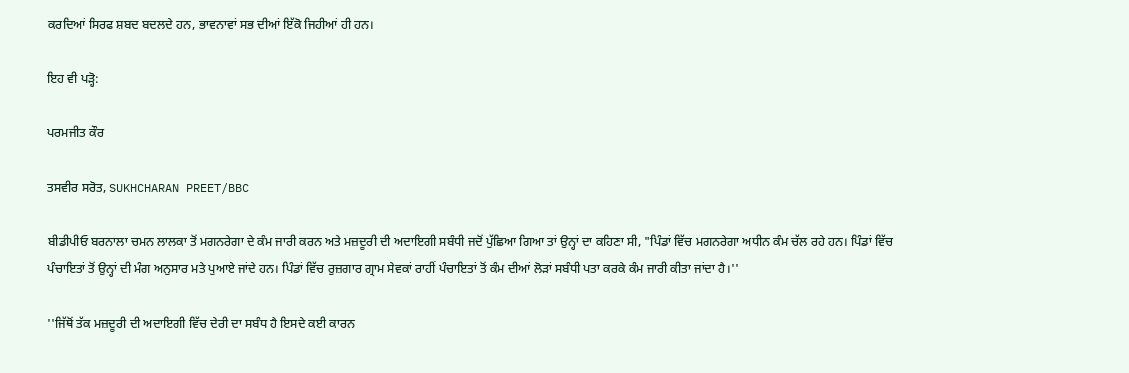ਕਰਦਿਆਂ ਸਿਰਫ ਸ਼ਬਦ ਬਦਲਦੇ ਹਨ, ਭਾਵਨਾਵਾਂ ਸਭ ਦੀਆਂ ਇੱਕੋ ਜਿਹੀਆਂ ਹੀ ਹਨ।

ਇਹ ਵੀ ਪੜ੍ਹੋ:

ਪਰਮਜੀਤ ਕੌਰ

ਤਸਵੀਰ ਸਰੋਤ, SUKHCHARAN PREET/BBC

ਬੀਡੀਪੀਓ ਬਰਨਾਲਾ ਚਮਨ ਲਾਲਕਾ ਤੋਂ ਮਗਨਰੇਗਾ ਦੇ ਕੰਮ ਜਾਰੀ ਕਰਨ ਅਤੇ ਮਜ਼ਦੂਰੀ ਦੀ ਅਦਾਇਗੀ ਸਬੰਧੀ ਜਦੋਂ ਪੁੱਛਿਆ ਗਿਆ ਤਾਂ ਉਨ੍ਹਾਂ ਦਾ ਕਹਿਣਾ ਸੀ, "ਪਿੰਡਾਂ ਵਿੱਚ ਮਗਨਰੇਗਾ ਅਧੀਨ ਕੰਮ ਚੱਲ ਰਹੇ ਹਨ। ਪਿੰਡਾਂ ਵਿੱਚ ਪੰਚਾਇਤਾਂ ਤੋਂ ਉਨ੍ਹਾਂ ਦੀ ਮੰਗ ਅਨੁਸਾਰ ਮਤੇ ਪੁਆਏ ਜਾਂਦੇ ਹਨ। ਪਿੰਡਾਂ ਵਿੱਚ ਰੁਜ਼ਗਾਰ ਗ੍ਰਾਮ ਸੇਵਕਾਂ ਰਾਹੀਂ ਪੰਚਾਇਤਾਂ ਤੋਂ ਕੰਮ ਦੀਆਂ ਲੋੜਾਂ ਸਬੰਧੀ ਪਤਾ ਕਰਕੇ ਕੰਮ ਜਾਰੀ ਕੀਤਾ ਜਾਂਦਾ ਹੈ।''

''ਜਿੱਥੋਂ ਤੱਕ ਮਜ਼ਦੂਰੀ ਦੀ ਅਦਾਇਗੀ ਵਿੱਚ ਦੇਰੀ ਦਾ ਸਬੰਧ ਹੈ ਇਸਦੇ ਕਈ ਕਾਰਨ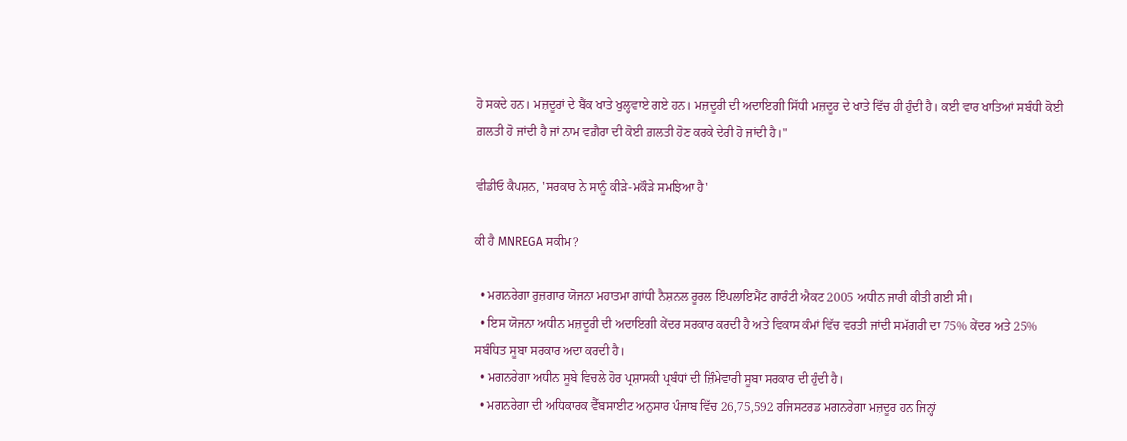ਹੋ ਸਕਦੇ ਹਨ। ਮਜ਼ਦੂਰਾਂ ਦੇ ਬੈਂਕ ਖਾਤੇ ਖੁਲ੍ਹਵਾਏ ਗਏ ਹਨ। ਮਜ਼ਦੂਰੀ ਦੀ ਅਦਾਇਗੀ ਸਿੱਧੀ ਮਜ਼ਦੂਰ ਦੇ ਖਾਤੇ ਵਿੱਚ ਹੀ ਹੁੰਦੀ ਹੈ। ਕਈ ਵਾਰ ਖਾਤਿਆਂ ਸਬੰਧੀ ਕੋਈ ਗ਼ਲਤੀ ਹੋ ਜਾਂਦੀ ਹੈ ਜਾਂ ਨਾਮ ਵਗ਼ੈਰਾ ਦੀ ਕੋਈ ਗ਼ਲਤੀ ਹੋਣ ਕਰਕੇ ਦੇਰੀ ਹੋ ਜਾਂਦੀ ਹੈ।"

ਵੀਡੀਓ ਕੈਪਸ਼ਨ, 'ਸਰਕਾਰ ਨੇ ਸਾਨੂੰ ਕੀੜੇ-ਮਕੌੜੇ ਸਮਝਿਆ ਹੈ'

ਕੀ ਹੈ MNREGA ਸਕੀਮ?

  • ਮਗਨਰੇਗਾ ਰੁਜ਼ਗਾਰ ਯੋਜਨਾ ਮਹਾਤਮਾ ਗਾਂਧੀ ਨੈਸ਼ਨਲ ਰੂਰਲ ਇੰਪਲਾਇਮੈਂਟ ਗਾਰੰਟੀ ਐਕਟ 2005 ਅਧੀਨ ਜਾਰੀ ਕੀਤੀ ਗਈ ਸੀ।
  • ਇਸ ਯੋਜਨਾ ਅਧੀਨ ਮਜ਼ਦੂਰੀ ਦੀ ਅਦਾਇਗੀ ਕੇਂਦਰ ਸਰਕਾਰ ਕਰਦੀ ਹੈ ਅਤੇ ਵਿਕਾਸ ਕੰਮਾਂ ਵਿੱਚ ਵਰਤੀ ਜਾਂਦੀ ਸਮੱਗਰੀ ਦਾ 75% ਕੇਂਦਰ ਅਤੇ 25% ਸਬੰਧਿਤ ਸੂਬਾ ਸਰਕਾਰ ਅਦਾ ਕਰਦੀ ਹੈ।
  • ਮਗਨਰੇਗਾ ਅਧੀਨ ਸੂਬੇ ਵਿਚਲੇ ਹੋਰ ਪ੍ਰਸ਼ਾਸਕੀ ਪ੍ਰਬੰਧਾਂ ਦੀ ਜ਼ਿੰਮੇਵਾਰੀ ਸੂਬਾ ਸਰਕਾਰ ਦੀ ਹੁੰਦੀ ਹੈ।
  • ਮਗਨਰੇਗਾ ਦੀ ਅਧਿਕਾਰਕ ਵੈੱਬਸਾਈਟ ਅਨੁਸਾਰ ਪੰਜਾਬ ਵਿੱਚ 26,75,592 ਰਜਿਸਟਰਡ ਮਗਨਰੇਗਾ ਮਜ਼ਦੂਰ ਹਨ ਜਿਨ੍ਹਾਂ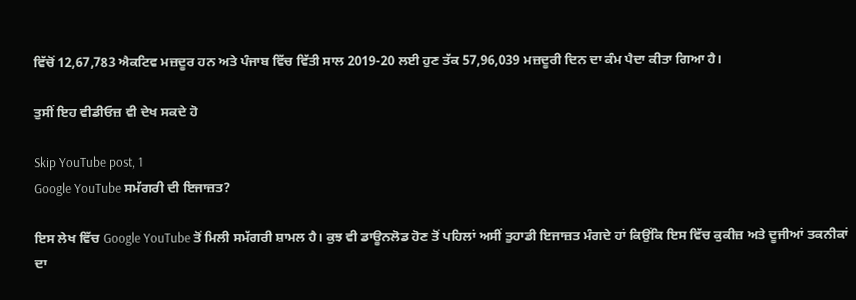ਵਿੱਚੋਂ 12,67,783 ਐਕਟਿਵ ਮਜ਼ਦੂਰ ਹਨ ਅਤੇ ਪੰਜਾਬ ਵਿੱਚ ਵਿੱਤੀ ਸਾਲ 2019-20 ਲਈ ਹੁਣ ਤੱਕ 57,96,039 ਮਜ਼ਦੂਰੀ ਦਿਨ ਦਾ ਕੰਮ ਪੈਦਾ ਕੀਤਾ ਗਿਆ ਹੈ।

ਤੁਸੀਂ ਇਹ ਵੀਡੀਓਜ਼ ਵੀ ਦੇਖ ਸਕਦੇ ਹੋ

Skip YouTube post, 1
Google YouTube ਸਮੱਗਰੀ ਦੀ ਇਜਾਜ਼ਤ?

ਇਸ ਲੇਖ ਵਿੱਚ Google YouTube ਤੋਂ ਮਿਲੀ ਸਮੱਗਰੀ ਸ਼ਾਮਲ ਹੈ। ਕੁਝ ਵੀ ਡਾਊਨਲੋਡ ਹੋਣ ਤੋਂ ਪਹਿਲਾਂ ਅਸੀਂ ਤੁਹਾਡੀ ਇਜਾਜ਼ਤ ਮੰਗਦੇ ਹਾਂ ਕਿਉਂਕਿ ਇਸ ਵਿੱਚ ਕੁਕੀਜ਼ ਅਤੇ ਦੂਜੀਆਂ ਤਕਨੀਕਾਂ ਦਾ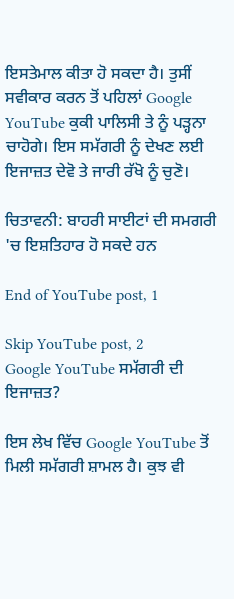ਇਸਤੇਮਾਲ ਕੀਤਾ ਹੋ ਸਕਦਾ ਹੈ। ਤੁਸੀਂ ਸਵੀਕਾਰ ਕਰਨ ਤੋਂ ਪਹਿਲਾਂ Google YouTube ਕੁਕੀ ਪਾਲਿਸੀ ਤੇ ਨੂੰ ਪੜ੍ਹਨਾ ਚਾਹੋਗੇ। ਇਸ ਸਮੱਗਰੀ ਨੂੰ ਦੇਖਣ ਲਈ ਇਜਾਜ਼ਤ ਦੇਵੋ ਤੇ ਜਾਰੀ ਰੱਖੋ ਨੂੰ ਚੁਣੋ।

ਚਿਤਾਵਨੀ: ਬਾਹਰੀ ਸਾਈਟਾਂ ਦੀ ਸਮਗਰੀ 'ਚ ਇਸ਼ਤਿਹਾਰ ਹੋ ਸਕਦੇ ਹਨ

End of YouTube post, 1

Skip YouTube post, 2
Google YouTube ਸਮੱਗਰੀ ਦੀ ਇਜਾਜ਼ਤ?

ਇਸ ਲੇਖ ਵਿੱਚ Google YouTube ਤੋਂ ਮਿਲੀ ਸਮੱਗਰੀ ਸ਼ਾਮਲ ਹੈ। ਕੁਝ ਵੀ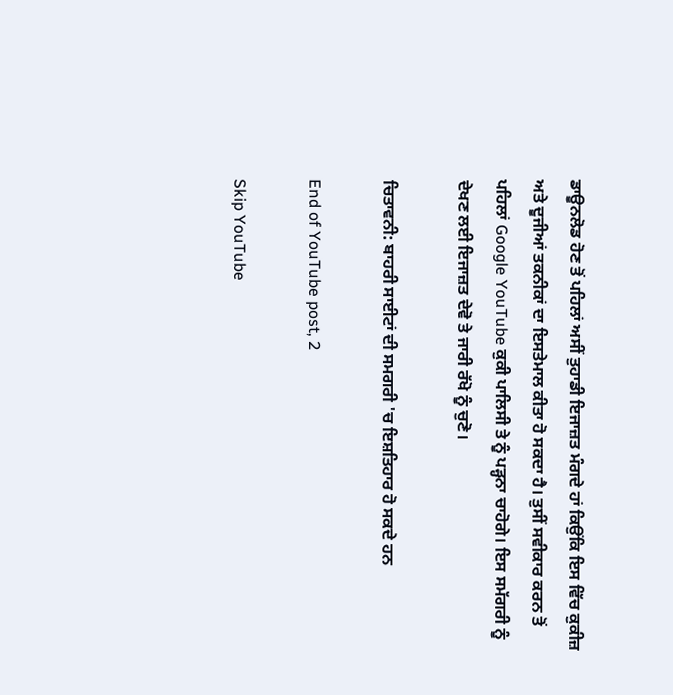ਡਾਊਨਲੋਡ ਹੋਣ ਤੋਂ ਪਹਿਲਾਂ ਅਸੀਂ ਤੁਹਾਡੀ ਇਜਾਜ਼ਤ ਮੰਗਦੇ ਹਾਂ ਕਿਉਂਕਿ ਇਸ ਵਿੱਚ ਕੁਕੀਜ਼ ਅਤੇ ਦੂਜੀਆਂ ਤਕਨੀਕਾਂ ਦਾ ਇਸਤੇਮਾਲ ਕੀਤਾ ਹੋ ਸਕਦਾ ਹੈ। ਤੁਸੀਂ ਸਵੀਕਾਰ ਕਰਨ ਤੋਂ ਪਹਿਲਾਂ Google YouTube ਕੁਕੀ ਪਾਲਿਸੀ ਤੇ ਨੂੰ ਪੜ੍ਹਨਾ ਚਾਹੋਗੇ। ਇਸ ਸਮੱਗਰੀ ਨੂੰ ਦੇਖਣ ਲਈ ਇਜਾਜ਼ਤ ਦੇਵੋ ਤੇ ਜਾਰੀ ਰੱਖੋ ਨੂੰ ਚੁਣੋ।

ਚਿਤਾਵਨੀ: ਬਾਹਰੀ ਸਾਈਟਾਂ ਦੀ ਸਮਗਰੀ 'ਚ ਇਸ਼ਤਿਹਾਰ ਹੋ ਸਕਦੇ ਹਨ

End of YouTube post, 2

Skip YouTube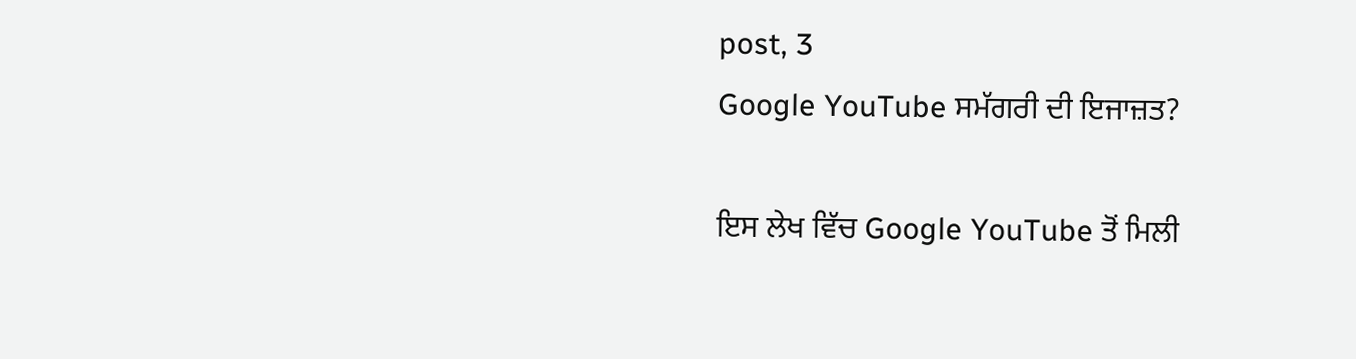post, 3
Google YouTube ਸਮੱਗਰੀ ਦੀ ਇਜਾਜ਼ਤ?

ਇਸ ਲੇਖ ਵਿੱਚ Google YouTube ਤੋਂ ਮਿਲੀ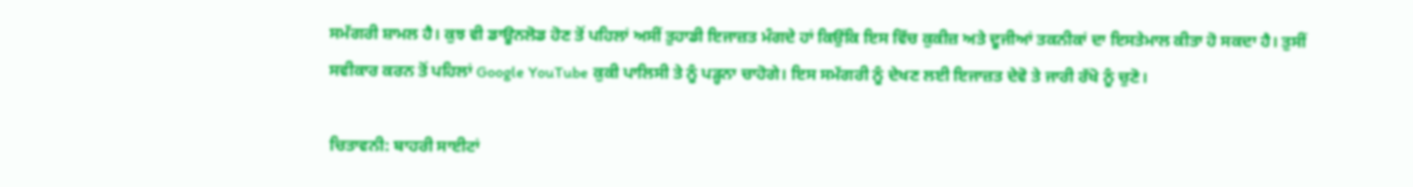ਸਮੱਗਰੀ ਸ਼ਾਮਲ ਹੈ। ਕੁਝ ਵੀ ਡਾਊਨਲੋਡ ਹੋਣ ਤੋਂ ਪਹਿਲਾਂ ਅਸੀਂ ਤੁਹਾਡੀ ਇਜਾਜ਼ਤ ਮੰਗਦੇ ਹਾਂ ਕਿਉਂਕਿ ਇਸ ਵਿੱਚ ਕੁਕੀਜ਼ ਅਤੇ ਦੂਜੀਆਂ ਤਕਨੀਕਾਂ ਦਾ ਇਸਤੇਮਾਲ ਕੀਤਾ ਹੋ ਸਕਦਾ ਹੈ। ਤੁਸੀਂ ਸਵੀਕਾਰ ਕਰਨ ਤੋਂ ਪਹਿਲਾਂ Google YouTube ਕੁਕੀ ਪਾਲਿਸੀ ਤੇ ਨੂੰ ਪੜ੍ਹਨਾ ਚਾਹੋਗੇ। ਇਸ ਸਮੱਗਰੀ ਨੂੰ ਦੇਖਣ ਲਈ ਇਜਾਜ਼ਤ ਦੇਵੋ ਤੇ ਜਾਰੀ ਰੱਖੋ ਨੂੰ ਚੁਣੋ।

ਚਿਤਾਵਨੀ: ਬਾਹਰੀ ਸਾਈਟਾਂ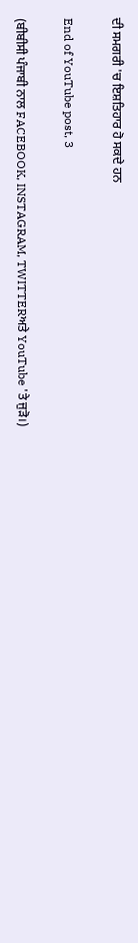ਦੀ ਸਮਗਰੀ 'ਚ ਇਸ਼ਤਿਹਾਰ ਹੋ ਸਕਦੇ ਹਨ

End of YouTube post, 3

(ਬੀਬੀਸੀ ਪੰਜਾਬੀ ਨਾਲ FACEBOOK, INSTAGRAM, TWITTERਅਤੇ YouTube 'ਤੇ ਜੁੜੋ।)